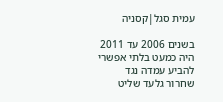עמית סגל|קסניה

בשנים 2006 עד 2011 היה כמעט בלתי אפשרי להביע עמדה נגד שחרור גלעד שליט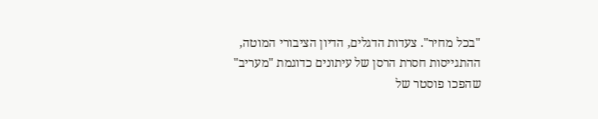"בכל מחיר". צעדות הדגלים, הדיון הציבורי המוטה, ההתגייסות חסרת הרסן של עיתונים כדוגמת "מעריב" שהפכו פוסטר של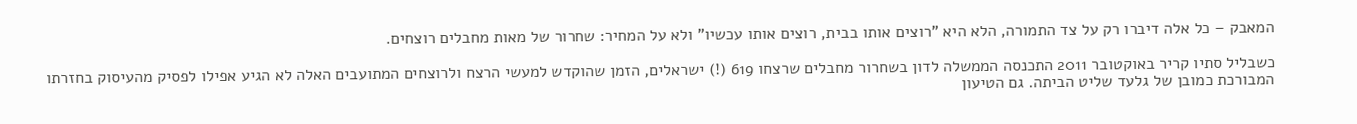המאבק – כל אלה דיברו רק על צד התמורה, הלא היא "רוצים אותו בבית, רוצים אותו עכשיו" ולא על המחיר: שחרור של מאות מחבלים רוצחים.

כשבליל סתיו קריר באוקטובר 2011 התכנסה הממשלה לדון בשחרור מחבלים שרצחו 619 (!) ישראלים, הזמן שהוקדש למעשי הרצח ולרוצחים המתועבים האלה לא הגיע אפילו לפסיק מהעיסוק בחזרתו המבורכת כמובן של גלעד שליט הביתה. גם הטיעון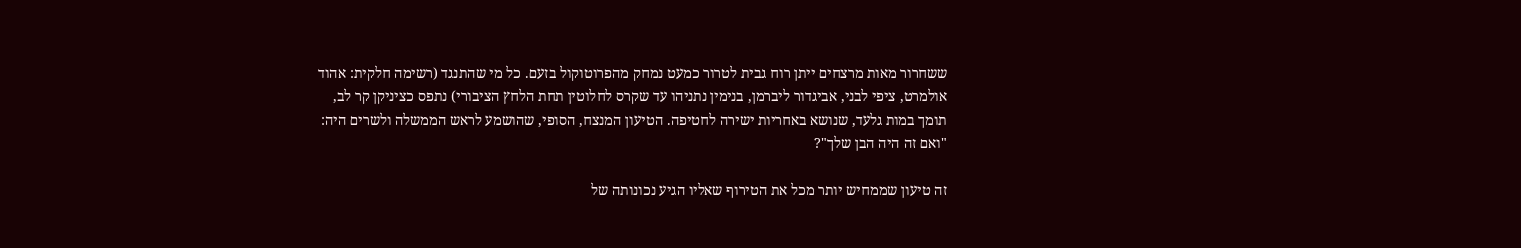ששחרור מאות מרצחים ייתן רוח גבית לטרור כמעט נמחק מהפרוטוקול בזעם. כל מי שהתנגד (רשימה חלקית: אהוד אולמרט, ציפי לבני, אביגדור ליברמן, בנימין נתניהו עד שקרס לחלוטין תחת הלחץ הציבורי) נתפס כציניקן קר לב, תומך במות גלעד, שנושא באחריות ישירה לחטיפה. הטיעון המנצח, הסופי, שהושמע לראש הממשלה ולשרים היה: "ואם זה היה הבן שלך"?

זה טיעון שממחיש יותר מכל את הטירוף שאליו הגיע נכונותה של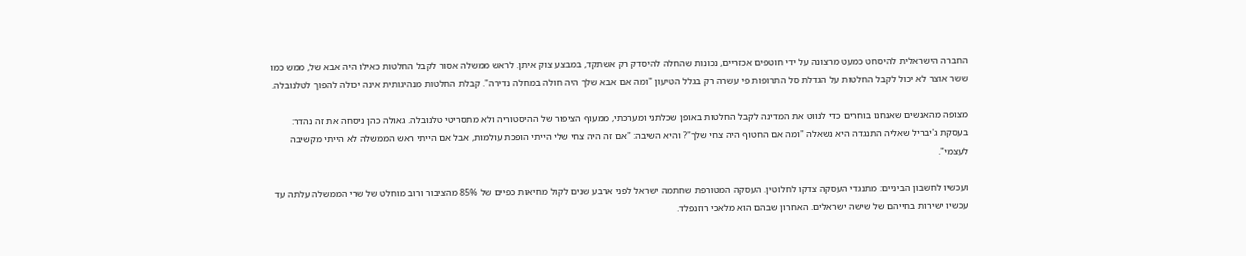החברה הישראלית להיסחט כמעט מרצונה על ידי חוטפים אכזריים, נכונות שהחלה להיסדק רק אשתקד, במבצע צוק איתן. לראש ממשלה אסור לקבל החלטות כאילו היה אבא של, ממש כמו ששר אוצר לא יכול לקבל החלטות על הגדלת סל התרופות פי עשרה רק בגלל הטיעון "ומה אם אבא שלך היה חולה במחלה נדירה". קבלת החלטות מנהיגותית אינה יכולה להפוך לטלנובלה.

מצופה מהאנשים שאנחנו בוחרים כדי לנווט את המדינה לקבל החלטות באופן שכלתני ומערכתי, ממעוף הציפור של ההיסטוריה ולא מתסריטי טלנובלה. גאולה כהן ניסחה את זה נהדר: בעסקת ג'יבריל שאליה התנגדה היא נשאלה "ומה אם החטוף היה צחי שלך"? והיא השיבה: "אם זה היה צחי שלי הייתי הופכת עולמות, אבל אם הייתי ראש הממשלה לא הייתי מקשיבה לעצמי".

ועכשיו לחשבון הביניים: מתנגדי העסקה צדקו לחלוטין. העסקה המטורפת שחתמה ישראל לפני ארבע שנים לקול מחיאות כפיים של 85% מהציבור ורוב מוחלט של שרי הממשלה עלתה עד עכשיו ישירות בחייהם של שישה ישראלים. האחרון שבהם הוא מלאכי רוזנפלד.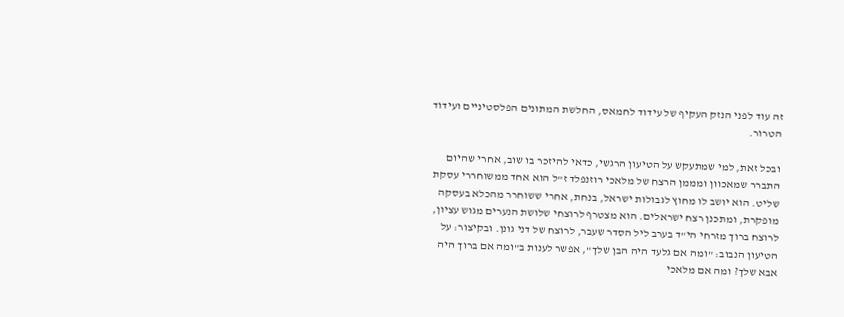זה עוד לפני הנזק העקיף של עידוד לחמאס, החלשת המתונים הפלסטיניים ועידוד הטרור.

ובכל זאת, למי שמתעקש על הטיעון הרגשי, כדאי להיזכר בו שוב, אחרי שהיום התברר שמאכוון ומממן הרצח של מלאכי רוזנפלד ז"ל הוא אחד ממשוחררי עסקת שליט. הוא יושב לו מחוץ לגבולות ישראל, בנחת, אחרי ששוחרר מהכלא בעסקה מופקרת, ומתכנן רצח ישראלים. הוא מצטרף לרוצחי שלושת הנערים מגוש עציון, לרוצח ברוך מזרחי הי"ד בערב ליל הסדר שעבר, לרוצח של דני גונן. ובקיצור: על הטיעון הנבוב: "ומה אם גלעד היה הבן שלך", אפשר לענות ב"ומה אם ברוך היה אבא שלך? ומה אם מלאכי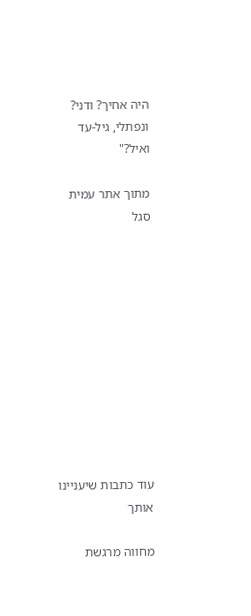היה אחיך? ודני? ונפתלי, גיל-עד ואיל?"

מתוך אתר עמית סגל











עוד כתבות שיעניינו אותך

מחווה מרגשת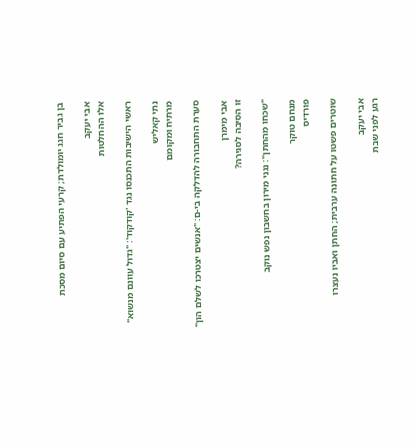בן גביר חגג יומולדת; קרעי הפתיע עם סיום מסכת

אבי יעקב
אלו ההחלטות

ראשי הישיבות התכנסו נגד 'קודקוד': "גדול עוונם מנשוא"

נתי קאליש
מרתיח ומקומם

סערת התחבורה להדלקה בי-ם: "אנשים יצטרכו לשלם הון"

אבי מימרן
זו הסיבה לסגירה?

"שכחו מהחתן": נגני מירון בחשבון נפש נוקב

מנחם טוקר
פורדיס

שוטרים פשטו על חתונה ערבית; החתן ואביו נעצרו

אבי יעקב
רגע לפני שבת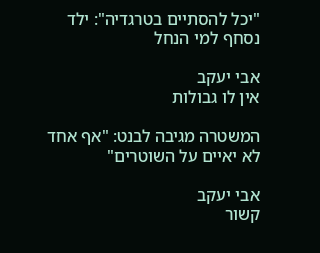"יכל להסתיים בטרגדיה": ילד נסחף למי הנחל

אבי יעקב
אין לו גבולות

המשטרה מגיבה לבנט: "אף אחד לא יאיים על השוטרים"

אבי יעקב
קשור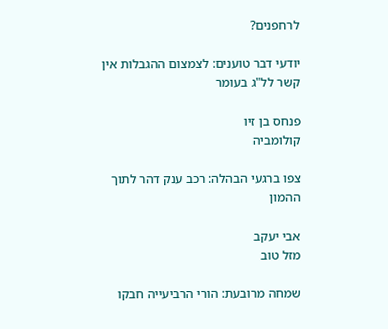לרחפנים?

יודעי דבר טוענים: לצמצום ההגבלות אין קשר לל"ג בעומר

פנחס בן זיו
קולומביה

צפו ברגעי הבהלה: רכב ענק דהר לתוך ההמון

אבי יעקב
מזל טוב

שמחה מרובעת: הורי הרביעייה חבקו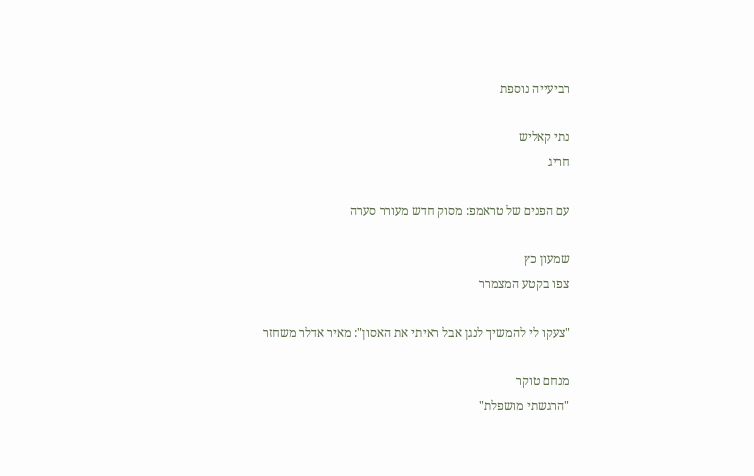רביעייה נוספת

נתי קאליש
חריג

עם הפנים של טראמפ: מסוק חדש מעורר סערה

שמעון כץ
צפו בקטע המצמרר

"צעקו לי להמשיך לנגן אבל ראיתי את האסון": מאיר אדלר משחזר

מנחם טוקר
"הרגשתי מושפלת"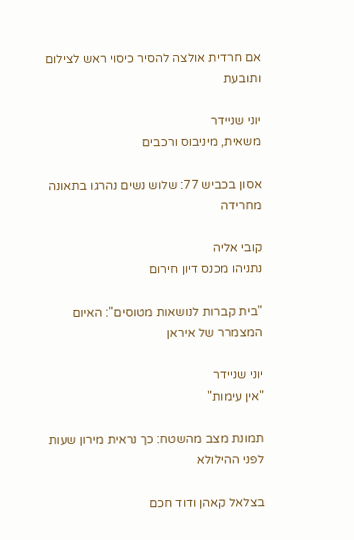אם חרדית אולצה להסיר כיסוי ראש לצילום ותובעת

יוני שניידר
משאית, מיניבוס ורכבים

אסון בכביש 77: שלוש נשים נהרגו בתאונה מחרידה

קובי אליה
נתניהו מכנס דיון חירום

"בית קברות לנושאות מטוסים": האיום המצמרר של איראן

יוני שניידר
"אין עימות"

תמונת מצב מהשטח: כך נראית מירון שעות לפני ההילולא

בצלאל קאהן ודוד חכם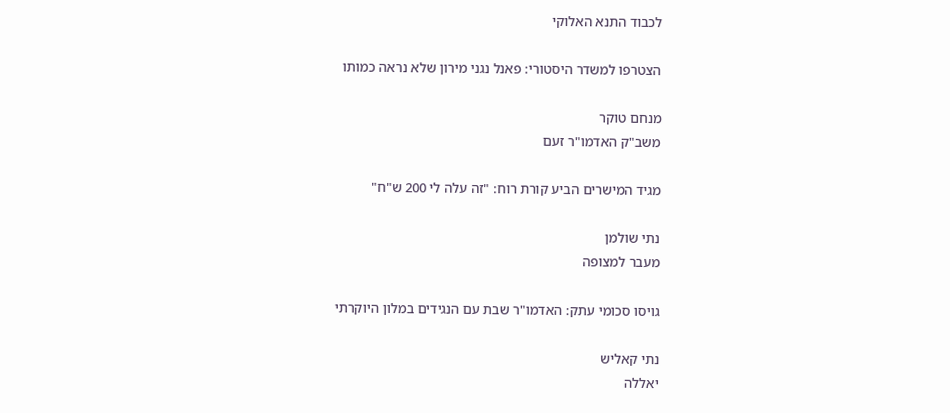לכבוד התנא האלוקי

הצטרפו למשדר היסטורי: פאנל נגני מירון שלא נראה כמותו

מנחם טוקר
משב"ק האדמו"ר זעם

מגיד המישרים הביע קורת רוח: "זה עלה לי 200 ש"ח"

נתי שולמן
מעבר למצופה

גויסו סכומי עתק: האדמו"ר שבת עם הנגידים במלון היוקרתי

נתי קאליש
יאללה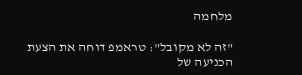מלחמה

"זה לא מקובל": טראמפ דוחה את הצעת הכניעה של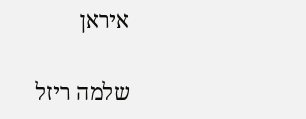איראן

שלמה ריזל